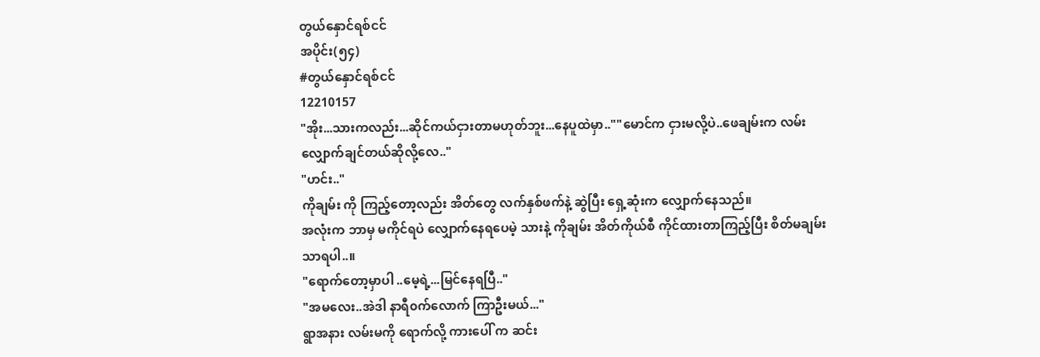တွယ်နှောင်ရစ်ငင်
အပိုင်း(၅၄)
#တွယ်နှောင်ရစ်ငင်
12210157
"အိုး...သားကလည်း...ဆိုင်ကယ်ငှားတာမဟုတ်ဘူး...နေပူထဲမှာ..""မောင်က ငှားမလို့ပဲ..ဖေချမ်းက လမ်းလျှောက်ချင်တယ်ဆိုလို့လေ.."
"ဟင်း.."
ကိုချမ်း ကို ကြည့်တော့လည်း အိတ်တွေ လက်နှစ်ဖက်နဲ့ ဆွဲပြီး ရှေ့ဆုံးက လျှောက်နေသည်။
အလုံးက ဘာမှ မကိုင်ရပဲ လျှောက်နေရပေမဲ့ သားနဲ့ ကိုချမ်း အိတ်ကိုယ်စီ ကိုင်ထားတာကြည့်ပြီး စိတ်မချမ်းသာရပါ..။
"ရောက်တော့မှာပါ ..မေ့ရဲ့...မြင်နေရပြီ.."
"အမလေး..အဲဒါ နာရီ၀က်လောက် ကြာဦးမယ်..."
ရွာအနား လမ်းမကို ရောက်လို့ ကားပေါ် က ဆင်း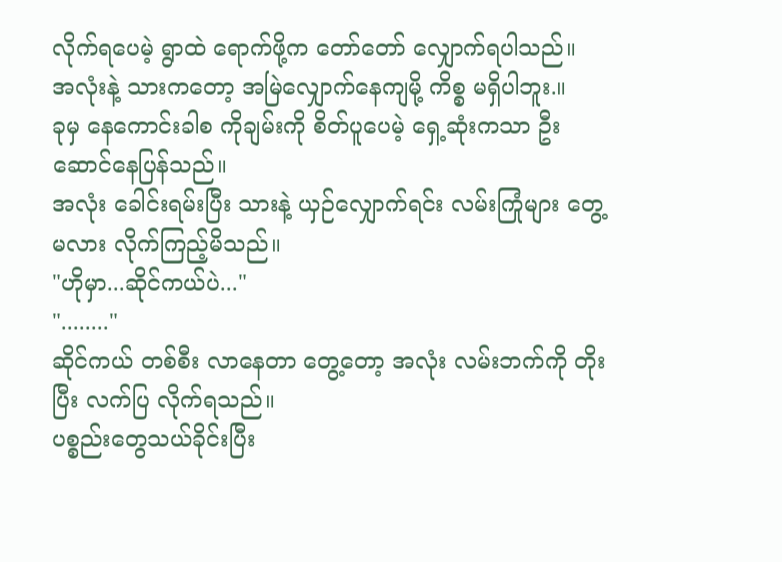လိုက်ရပေမဲ့ ရွာထဲ ရောက်ဖို့က တော်တော် လျှောက်ရပါသည်။
အလုံးနဲ့ သားကတော့ အမြဲလျှောက်နေကျမို့ ကိစ္စ မရှိပါဘူး.။
ခုမှ နေကောင်းခါစ ကိုချမ်းကို စိတ်ပူပေမဲ့ ရှေ့ဆုံးကသာ ဦးဆောင်နေပြန်သည်။
အလုံး ခေါင်းရမ်းပြီး သားနဲ့ ယှဉ်လျှောက်ရင်း လမ်းကြုံများ တွေ့မလား လိုက်ကြည့်မိသည်။
"ဟိုမှာ...ဆိုင်ကယ်ပဲ..."
"........"
ဆိုင်ကယ် တစ်စီး လာနေတာ တွေ့တော့ အလုံး လမ်းဘက်ကို တိုးပြီး လက်ပြ လိုက်ရသည်။
ပစ္စည်းတွေသယ်ခိုင်းပြီး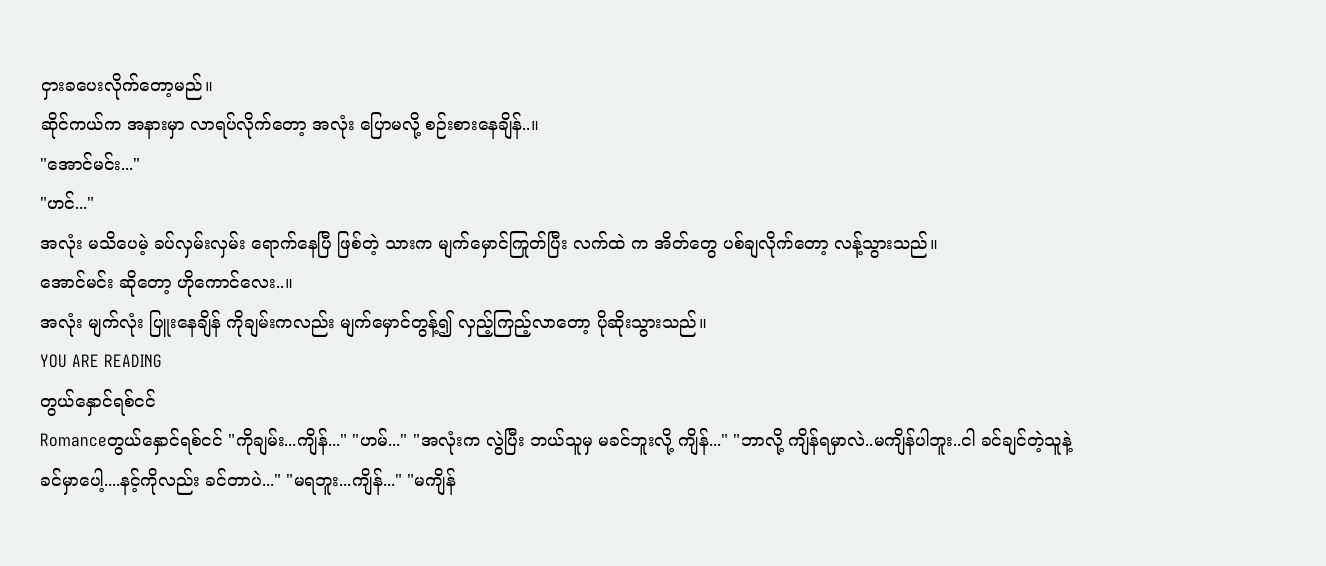ငှားခပေးလိုက်တော့မည်။
ဆိုင်ကယ်က အနားမှာ လာရပ်လိုက်တော့ အလုံး ပြောမလို့ စဉ်းစားနေချိန်..။
"အောင်မင်း..."
"ဟင်..."
အလုံး မသိပေမဲ့ ခပ်လှမ်းလှမ်း ရောက်နေပြီ ဖြစ်တဲ့ သားက မျက်မှောင်ကြုတ်ပြီး လက်ထဲ က အိတ်တွေ ပစ်ချလိုက်တော့ လန့်သွားသည်။
အောင်မင်း ဆိုတော့ ဟိုကောင်လေး..။
အလုံး မျက်လုံး ပြူးနေချိန် ကိုချမ်းကလည်း မျက်မှောင်တွန့်၍ လှည့်ကြည့်လာတော့ ပိုဆိုးသွားသည်။
YOU ARE READING
တွယ်နှောင်ရစ်ငင်
Romanceတွယ်နှောင်ရစ်ငင် "ကိုချမ်း...ကျိန်..." "ဟမ်..." "အလုံးက လွဲပြီး ဘယ်သူမှ မခင်ဘူးလို့ ကျိန်..." "ဘာလို့ ကျိန်ရမှာလဲ..မကျိန်ပါဘူး..ငါ ခင်ချင်တဲ့သူနဲ့ ခင်မှာပေါ့....နင့်ကိုလည်း ခင်တာပဲ..." "မရဘူး...ကျိန်..." "မကျိန်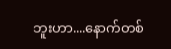ဘူးဟာ....နောက်တစ်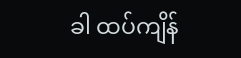ခါ ထပ်ကျိန်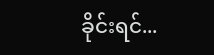ခိုင်းရင်...